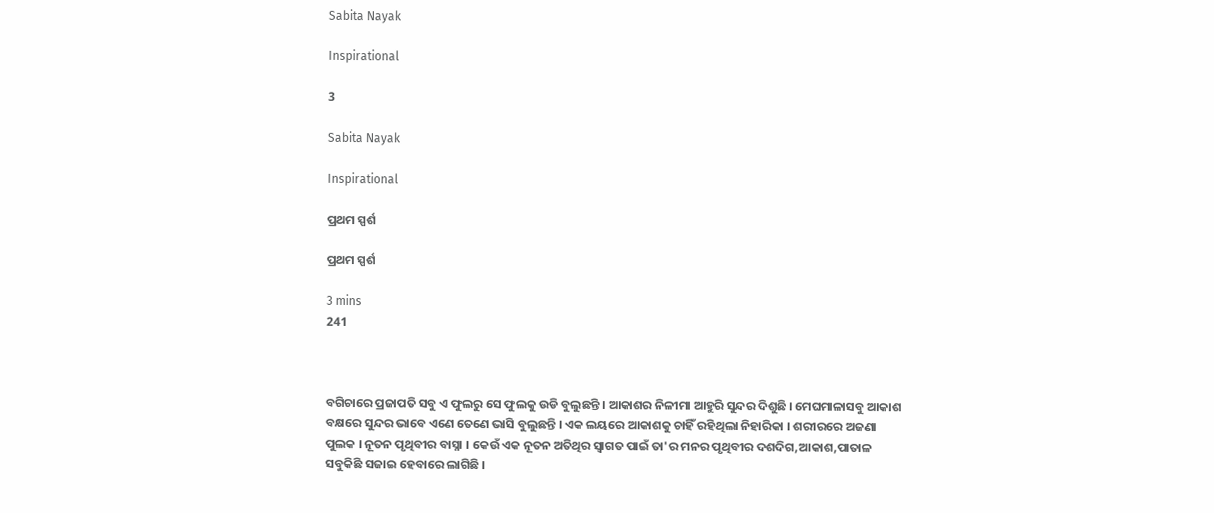Sabita Nayak

Inspirational

3

Sabita Nayak

Inspirational

ପ୍ରଥମ ସ୍ପର୍ଶ

ପ୍ରଥମ ସ୍ପର୍ଶ

3 mins
241



ବଗିଚାରେ ପ୍ରଜାପତି ସବୁ ଏ ଫୁଲରୁ ସେ ଫୁଲକୁ ଉଡି ବୁଲୁଛନ୍ତି । ଆକାଶର ନିଳୀମା ଆହୁରି ସୁନ୍ଦର ଦିଶୁଛି । ମେଘମାଳାସବୁ ଆକାଶ ବକ୍ଷରେ ସୁନ୍ଦର ଭାବେ ଏଣେ ତେଣେ ଭାସି ବୁଲୁଛନ୍ତି । ଏକ ଲୟରେ ଆକାଶକୁ ଚାହିଁ ରହିଥିଲା ନିହାରିକା । ଶରୀରରେ ଅଜଣା ପୁଲକ । ନୂତନ ପୃଥିବୀର ବାସ୍ନା । କେଉଁ ଏକ ନୂତନ ଅତିଥିର ସ୍ୱାଗତ ପାଇଁ ତା'ର ମନର ପୃଥିବୀର ଦଶଦିଗ,ଆକାଶ,ପାତାଳ ସବୁକିଛି ସଜାଇ ହେବାରେ ଲାଗିଛି ।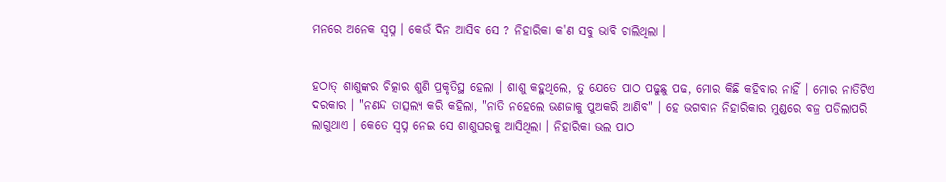ମନରେ ଅନେକ ସ୍ୱପ୍ନ । କେଉଁ ଦିନ ଆସିବ ସେ ? ନିହାରିକା କ'ଣ ସବୁ ଭାବି ଚାଲିଥିଲା ।


ହଠାତ୍ ଶାଶୁଙ୍କର ଚିତ୍କାର ଶୁଣି ପ୍ରକୃତିସ୍ଥ ହେଲା । ଶାଶୁ କହୁଥିଲେ, ତୁ ଯେତେ ପାଠ ପଢୁଛୁ ପଢ, ମୋର କିଛି କହିବାର ନାହିଁ । ମୋର ନାତିଟିଏ ଦରକାର । "ନଣନ୍ଦ ତାତ୍ସଲ୍ୟ କରି କହିଲା, "ନାତି ନହେଲେ ଭଣଜାକୁ ପୁଅକରି ଆଣିବ" । ହେ ଭଗବାନ ନିହାରିକାର ମୁଣ୍ଡରେ ବଜ୍ର ପଡିଲାପରି ଲାଗୁଥାଏ । କେତେ ସ୍ୱପ୍ନ ନେଇ ସେ ଶାଶୁଘରକୁ ଆସିଥିଲା । ନିହାରିକା ଭଲ ପାଠ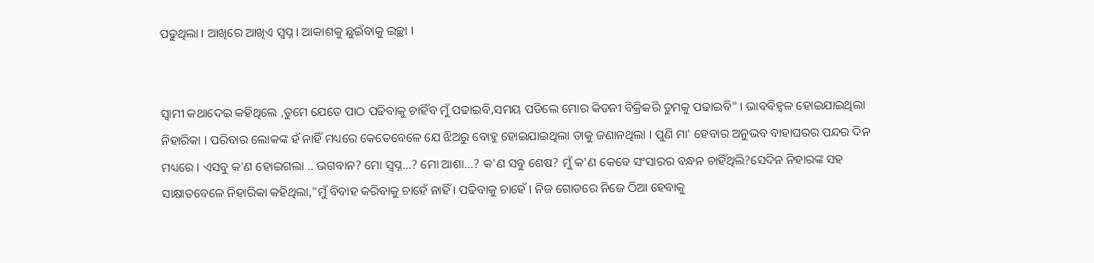ପଢୁଥିଲା । ଆଖିରେ ଆଖିଏ ସ୍ୱପ୍ନ । ଆକାଶକୁ ଛୁଇଁବାକୁ ଇଚ୍ଛା ।


ସ୍ୱାମୀ କଥାଦେଇ କହିଥିଲେ ,ତୁମେ ଯେତେ ପାଠ ପଢିବାକୁ ଚାହିଁବ ମୁଁ ପଢାଇବି,ସମୟ ପଡିଲେ ମୋର କିଡନୀ ବିକ୍ରିକରି ତୁମକୁ ପଢାଇବି" । ଭାବବିହ୍ୱଳ ହୋଇଯାଇଥିଲା ନିହାରିକା । ପରିବାର ଲୋକଙ୍କ ହଁ ନାହିଁ ମଧ୍ୟରେ କେତେବେଳେ ଯେ ଝିଅରୁ ବୋହୁ ହୋଇଯାଇଥିଲା ତାକୁ ଜଣାନଥିଲା । ପୁଣି ମା' ହେବାର ଅନୁଭବ ବାହାଘରର ପନ୍ଦର ଦିନ ମଧ୍ୟରେ । ଏସବୁ କ'ଣ ହୋଇଗଲା .. ଭଗବାନ? ମୋ ସ୍ୱପ୍ନ...? ମୋ ଆଶା...? କ'ଣ ସବୁ ଶେଷ? ମୁଁ କ'ଣ କେବେ ସଂସାରର ବନ୍ଧନ ଚାହିଁଥିଲି?ସେଦିନ ନିହାରଙ୍କ ସହ ସାକ୍ଷାତବେଳେ ନିହାରିକା କହିଥିଲା,"ମୁଁ ବିବାହ କରିବାକୁ ଚାହେଁ ନାହିଁ । ପଢିବାକୁ ଚାହେଁ । ନିଜ ଗୋଡରେ ନିଜେ ଠିଆ ହେବାକୁ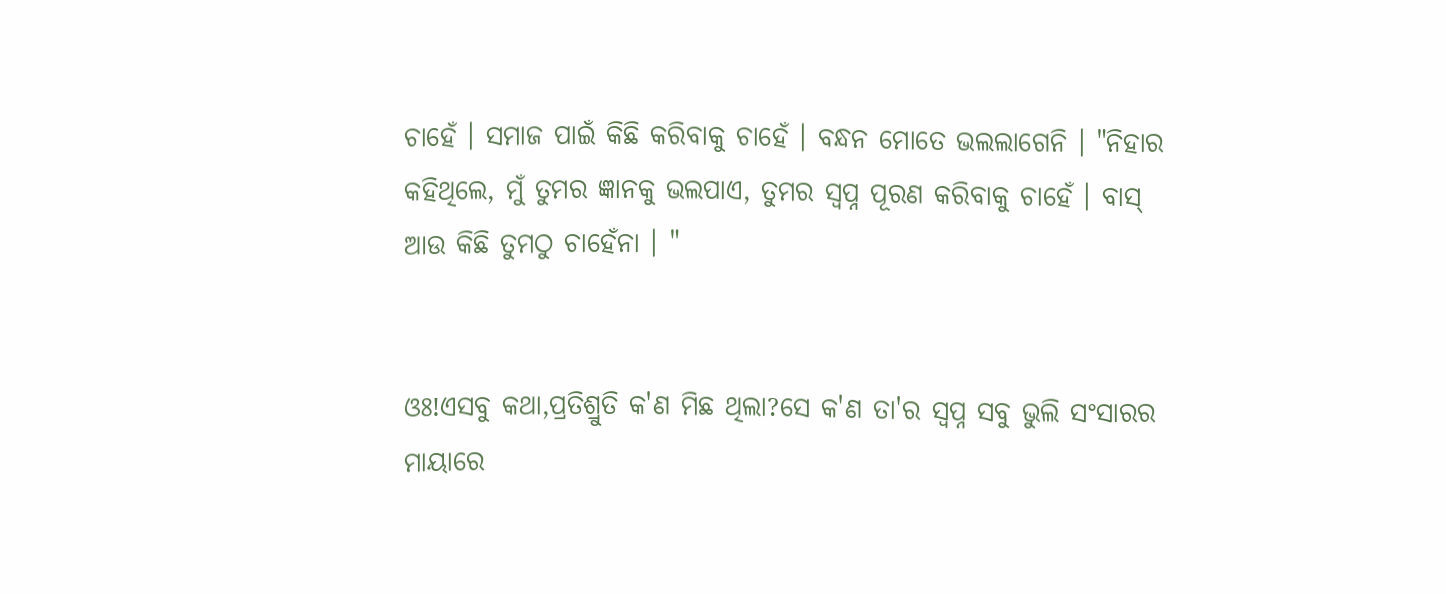ଚାହେଁ । ସମାଜ ପାଇଁ କିଛି କରିବାକୁ ଚାହେଁ । ବନ୍ଧନ ମୋତେ ଭଲଲାଗେନି । "ନିହାର କହିଥିଲେ, ମୁଁ ତୁମର ଜ୍ଞାନକୁ ଭଲପାଏ, ତୁମର ସ୍ୱପ୍ନ ପୂରଣ କରିବାକୁ ଚାହେଁ । ବାସ୍ ଆଉ କିଛି ତୁମଠୁ ଚାହେଁନା । "


ଓଃ!ଏସବୁ କଥା,ପ୍ରତିଶ୍ରୁତି କ'ଣ ମିଛ ଥିଲା?ସେ କ'ଣ ତା'ର ସ୍ୱପ୍ନ ସବୁ ଭୁଲି ସଂସାରର ମାୟାରେ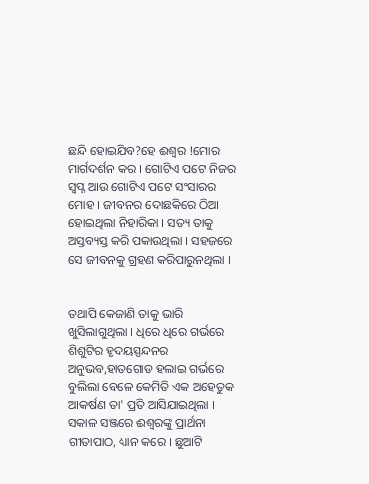ଛନ୍ଦି ହୋଇଯିବ?ହେ ଈଶ୍ୱର !ମୋର ମାର୍ଗଦର୍ଶନ କର । ଗୋଟିଏ ପଟେ ନିଜର ସ୍ୱପ୍ନ ଆଉ ଗୋଟିଏ ପଟେ ସଂସାରର ମୋହ । ଜୀବନର ଦୋଛକିରେ ଠିଆ ହୋଇଥିଲା ନିହାରିକା । ସତ୍ୟ ତାକୁ ଅସ୍ତବ୍ୟସ୍ତ କରି ପକାଉଥିଲା । ସହଜରେ ସେ ଜୀବନକୁ ଗ୍ରହଣ କରିପାରୁନଥିଲା ।


ତଥାପି କେଜାଣି ତାକୁ ଭାରି ଖୁସିଲାଗୁଥିଲା । ଧିରେ ଧିରେ ଗର୍ଭରେ ଶିଶୁଟିର ହୃଦୟସ୍ପନ୍ଦନର ଅନୁଭବ,ହାତଗୋଡ ହଲାଇ ଗର୍ଭରେ ବୁଲିଲା ବେଳେ କେମିତି ଏକ ଅହେତୁକ ଆକର୍ଷଣ ତା' ପ୍ରତି ଆସିଯାଇଥିଲା । ସକାଳ ସଞ୍ଜରେ ଈଶ୍ୱରଙ୍କୁ ପ୍ରାର୍ଥନା ଗୀତାପାଠ, ଧ୍ୟାନ କରେ । ଛୁଆଟି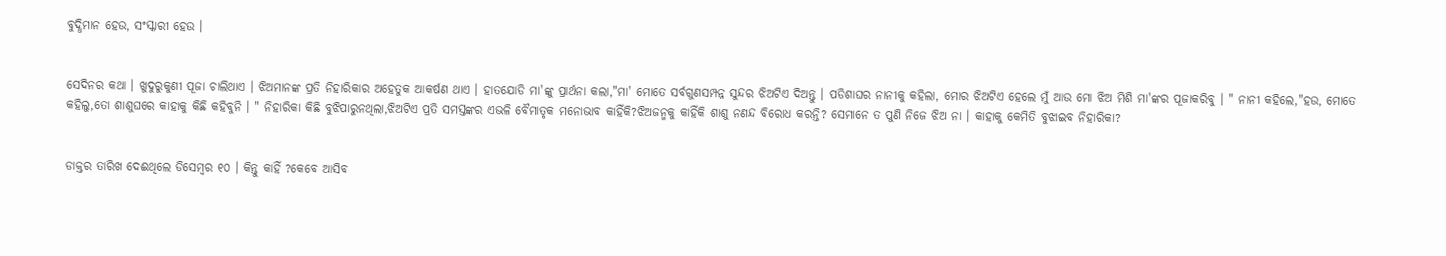ବୁଦ୍ଧିମାନ ହେଉ, ସଂସ୍କାରୀ ହେଉ ।


ସେଦିନର କଥା । ଖୁଦୁରୁକୁଣୀ ପୂଜା ଚାଲିଥାଏ । ଝିଅମାନଙ୍କ ପ୍ରତି ନିହାରିକାର ଅହେତୁକ ଆକର୍ଷଣ ଥାଏ । ହାତଯୋଡି ମା'ଙ୍କୁ ପ୍ରାର୍ଥନା କଲା,"ମା' ମୋତେ ସର୍ବଗୁଣସମ୍ପନ୍ନ ସୁନ୍ଦର ଝିଅଟିଏ ଦିଅନ୍ତୁ । ପଡିଶାଘର ନାନୀକୁ କହିଲା, ମୋର ଝିଅଟିଏ ହେଲେ ମୁଁ ଆଉ ମୋ ଝିଅ ମିଶି ମା'ଙ୍କର ପୂଜାକରିବୁ । " ନାନୀ କହିଲେ,"ହଉ, ମୋତେ କହିଲୁ,ତୋ ଶାଶୁଘରେ କାହାକୁ କିଛି କହିବୁନି । " ନିହାରିକା କିଛି ବୁଝିପାରୁନଥିଲା,ଝିଅଟିଏ ପ୍ରତି ସମସ୍ତଙ୍କର ଏଭଳି ବୈମାତୃକ ମନୋଭାବ କାହିଁକି?ଝିଅଜନ୍ମକୁ କାହିଁକି ଶାଶୁ ନଣନ୍ଦ ବିରୋଧ କରନ୍ତି? ସେମାନେ ତ ପୁଣି ନିଜେ ଝିଅ ନା । କାହାକୁ କେମିତି ବୁଝାଇବ ନିହାରିକା?


ଡାକ୍ତର ତାରିଖ ଦେଈଥିଲେ ଡିସେମ୍ବର ୧୦ । କିନ୍ତୁ କାହିଁ ?କେବେ ଆସିବ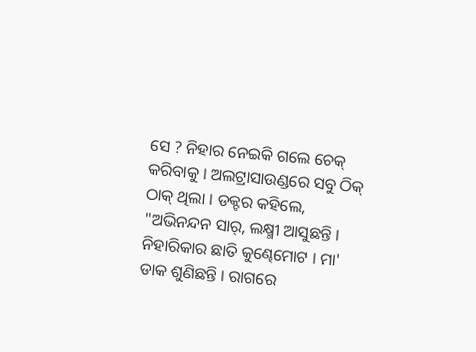ସେ ? ନିହାର ନେଇକି ଗଲେ ଚେକ୍ କରିବାକୁ । ଅଲଟ୍ରାସାଉଣ୍ଡରେ ସବୁ ଠିକ୍ ଠାକ୍ ଥିଲା । ଡକ୍ଟର କହିଲେ, "ଅଭିନନ୍ଦନ ସାର୍, ଲକ୍ଷ୍ମୀ ଆସୁଛନ୍ତି । ନିହାରିକାର ଛାତି କୁଣ୍ଢେମୋଟ । ମା' ଡାକ ଶୁଣିଛନ୍ତି । ରାଗରେ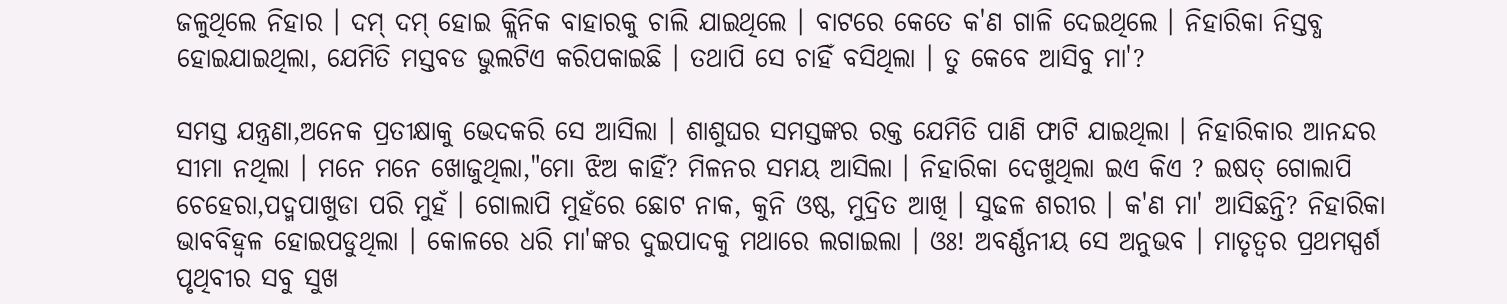ଜଳୁଥିଲେ ନିହାର । ଦମ୍ ଦମ୍ ହୋଇ କ୍ଲିନିକ ବାହାରକୁ ଚାଲି ଯାଇଥିଲେ । ବାଟରେ କେତେ କ'ଣ ଗାଳି ଦେଇଥିଲେ । ନିହାରିକା ନିସ୍ତବ୍ଧ ହୋଇଯାଇଥିଲା, ଯେମିତି ମସ୍ତବଡ ଭୁଲଟିଏ କରିପକାଇଛି । ତଥାପି ସେ ଚାହିଁ ବସିଥିଲା । ତୁ କେବେ ଆସିବୁ ମା'?

ସମସ୍ତ ଯନ୍ତ୍ରଣା,ଅନେକ ପ୍ରତୀକ୍ଷାକୁ ଭେଦକରି ସେ ଆସିଲା । ଶାଶୁଘର ସମସ୍ତଙ୍କର ରକ୍ତ ଯେମିତି ପାଣି ଫାଟି ଯାଇଥିଲା । ନିହାରିକାର ଆନନ୍ଦର ସୀମା ନଥିଲା । ମନେ ମନେ ଖୋଜୁଥିଲା,"ମୋ ଝିଅ କାହିଁ? ମିଳନର ସମୟ ଆସିଲା । ନିହାରିକା ଦେଖୁଥିଲା ଇଏ କିଏ ? ଇଷତ୍ ଗୋଲାପି ଚେହେରା,ପଦ୍ମପାଖୁଡା ପରି ମୁହଁ । ଗୋଲାପି ମୁହଁରେ ଛୋଟ ନାକ, କୁନି ଓଷ୍ଠ, ମୁଦ୍ରିତ ଆଖି । ସୁଢଳ ଶରୀର । କ'ଣ ମା' ଆସିଛନ୍ତି? ନିହାରିକା ଭାବବିହ୍ୱଳ ହୋଇପଡୁଥିଲା । କୋଳରେ ଧରି ମା'ଙ୍କର ଦୁଇପାଦକୁ ମଥାରେ ଲଗାଇଲା । ଓଃ! ଅବର୍ଣ୍ଣନୀୟ ସେ ଅନୁଭବ । ମାତୃତ୍ୱର ପ୍ରଥମସ୍ପର୍ଶ ପୃଥିବୀର ସବୁ ସୁଖ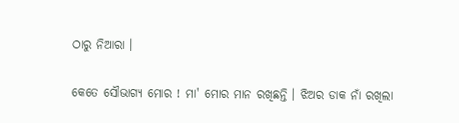ଠାରୁ ନିଆରା ।

କେତେ ସୌଭାଗ୍ୟ ମୋର ! ମା' ମୋର ମାନ ରଖିଛନ୍ତି । ଝିଅର ଡାକ ନାଁ ରଖିଲା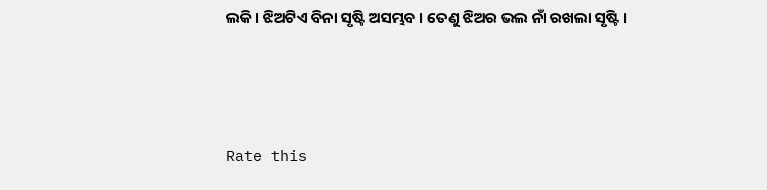ଲକି । ଝିଅଟିଏ ବିନା ସୃଷ୍ଟି ଅସମ୍ଭବ । ତେଣୁ ଝିଅର ଭଲ ନାଁ ରଖଲା ସୃଷ୍ଟି ।



Rate this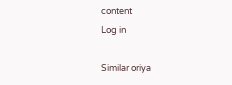content
Log in

Similar oriya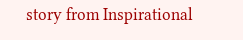story from Inspirational